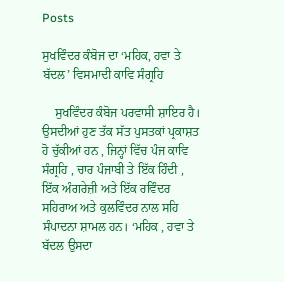Posts

ਸੁਖਵਿੰਦਰ ਕੰਬੋਜ ਦਾ ‘ਮਹਿਕ, ਹਵਾ ਤੇ ਬੱਦਲ’ ਵਿਸਮਾਦੀ ਕਾਵਿ ਸੰਗ੍ਰਹਿ

    ਸੁਖਵਿੰਦਰ ਕੰਬੋਜ ਪਰਵਾਸੀ ਸ਼ਾਇਰ ਹੈ। ਉਸਦੀਆਂ ਹੁਣ ਤੱਕ ਸੱਤ ਪੁਸਤਕਾਂ ਪ੍ਰਕਾਸ਼ਤ ਹੋ ਚੁੱਕੀਆਂ ਹਨ , ਜਿਨ੍ਹਾਂ ਵਿੱਚ ਪੰਜ ਕਾਵਿ ਸੰਗ੍ਰਹਿ , ਚਾਰ ਪੰਜਾਬੀ ਤੇ ਇੱਕ ਹਿੰਦੀ , ਇੱਕ ਅੰਗਰੇਜ਼ੀ ਅਤੇ ਇੱਕ ਰਵਿੰਦਰ ਸਹਿਰਾਅ ਅਤੇ ਕੁਲਵਿੰਦਰ ਨਾਲ ਸਹਿ ਸੰਪਾਦਨਾ ਸ਼ਾਮਲ ਹਨ। ‘ਮਹਿਕ , ਹਵਾ ਤੇ ਬੱਦਲ ਉਸਦਾ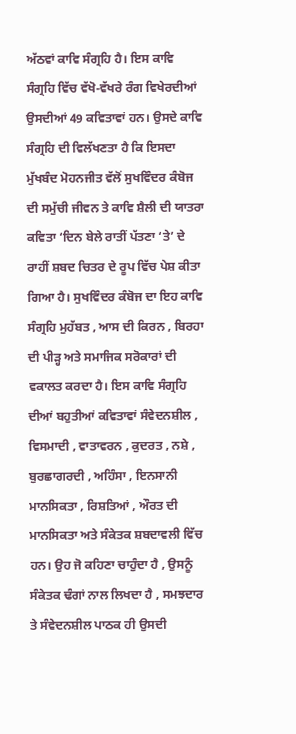ਅੱਠਵਾਂ ਕਾਵਿ ਸੰਗ੍ਰਹਿ ਹੈ। ਇਸ ਕਾਵਿ ਸੰਗ੍ਰਹਿ ਵਿੱਚ ਵੱਖੋ-ਵੱਖਰੇ ਰੰਗ ਵਿਖੇਰਦੀਆਂ ਉਸਦੀਆਂ 49 ਕਵਿਤਾਵਾਂ ਹਨ। ਉਸਦੇ ਕਾਵਿ ਸੰਗ੍ਰਹਿ ਦੀ ਵਿਲੱਖਣਤਾ ਹੈ ਕਿ ਇਸਦਾ ਮੁੱਖਬੰਦ ਮੋਹਨਜੀਤ ਵੱਲੋਂ ਸੁਖਵਿੰਦਰ ਕੰਬੋਜ ਦੀ ਸਮੁੱਚੀ ਜੀਵਨ ਤੇ ਕਾਵਿ ਸ਼ੈਲੀ ਦੀ ਯਾਤਰਾ ਕਵਿਤਾ ‘ਦਿਨ ਬੇਲੇ ਰਾਤੀਂ ਪੱਤਣਾ ‘ਤੇ’ ਦੇ ਰਾਹੀਂ ਸ਼ਬਦ ਚਿਤਰ ਦੇ ਰੂਪ ਵਿੱਚ ਪੇਸ਼ ਕੀਤਾ ਗਿਆ ਹੈ। ਸੁਖਵਿੰਦਰ ਕੰਬੋਜ ਦਾ ਇਹ ਕਾਵਿ ਸੰਗ੍ਰਹਿ ਮੁਹੱਬਤ , ਆਸ ਦੀ ਕਿਰਨ , ਬਿਰਹਾ ਦੀ ਪੀੜ੍ਹ ਅਤੇ ਸਮਾਜਿਕ ਸਰੋਕਾਰਾਂ ਦੀ ਵਕਾਲਤ ਕਰਦਾ ਹੈ। ਇਸ ਕਾਵਿ ਸੰਗ੍ਰਹਿ ਦੀਆਂ ਬਹੁਤੀਆਂ ਕਵਿਤਾਵਾਂ ਸੰਵੇਦਨਸ਼ੀਲ , ਵਿਸਮਾਦੀ , ਵਾਤਾਵਰਨ , ਕੁਦਰਤ , ਨਸ਼ੇ , ਬੁਰਛਾਗਰਦੀ , ਅਹਿੰਸਾ , ਇਨਸਾਨੀ ਮਾਨਸਿਕਤਾ , ਰਿਸ਼ਤਿਆਂ , ਔਰਤ ਦੀ ਮਾਨਸਿਕਤਾ ਅਤੇ ਸੰਕੇਤਕ ਸ਼ਬਦਾਵਲੀ ਵਿੱਚ ਹਨ। ਉਹ ਜੋ ਕਹਿਣਾ ਚਾਹੁੰਦਾ ਹੈ , ਉਸਨੂੰ ਸੰਕੇਤਕ ਢੰਗਾਂ ਨਾਲ ਲਿਖਦਾ ਹੈ , ਸਮਝਦਾਰ ਤੇ ਸੰਵੇਦਨਸ਼ੀਲ ਪਾਠਕ ਹੀ ਉਸਦੀ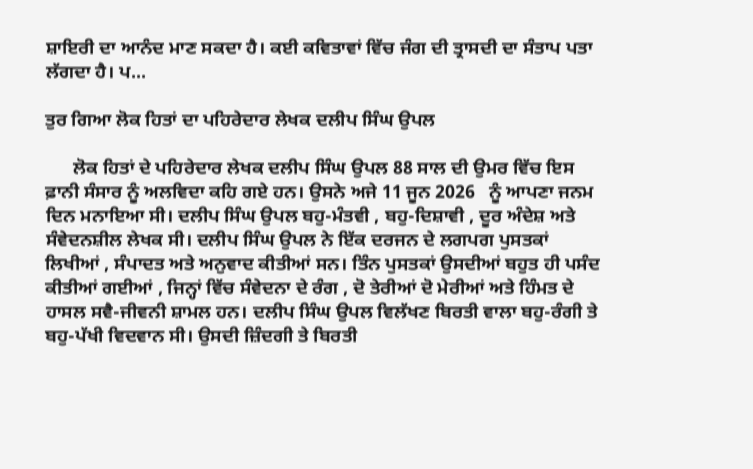ਸ਼ਾਇਰੀ ਦਾ ਆਨੰਦ ਮਾਣ ਸਕਦਾ ਹੈ। ਕਈ ਕਵਿਤਾਵਾਂ ਵਿੱਚ ਜੰਗ ਦੀ ਤ੍ਰਾਸਦੀ ਦਾ ਸੰਤਾਪ ਪਤਾ ਲੱਗਦਾ ਹੈ। ਪ...

ਤੁਰ ਗਿਆ ਲੋਕ ਹਿਤਾਂ ਦਾ ਪਹਿਰੇਦਾਰ ਲੇਖਕ ਦਲੀਪ ਸਿੰਘ ਉਪਲ

      ਲੋਕ ਹਿਤਾਂ ਦੇ ਪਹਿਰੇਦਾਰ ਲੇਖਕ ਦਲੀਪ ਸਿੰਘ ਉਪਲ 88 ਸਾਲ ਦੀ ਉਮਰ ਵਿੱਚ ਇਸ ਫ਼ਾਨੀ ਸੰਸਾਰ ਨੂੰ ਅਲਵਿਦਾ ਕਹਿ ਗਏ ਹਨ। ਉਸਨੇ ਅਜੇ 11 ਜੂਨ 2026   ਨੂੰ ਆਪਣਾ ਜਨਮ ਦਿਨ ਮਨਾਇਆ ਸੀ। ਦਲੀਪ ਸਿੰਘ ਉਪਲ ਬਹੁ-ਮੰਤਵੀ , ਬਹੁ-ਦਿਸ਼ਾਵੀ , ਦੂਰ ਅੰਦੇਸ਼ ਅਤੇ ਸੰਵੇਦਨਸ਼ੀਲ ਲੇਖਕ ਸੀ। ਦਲੀਪ ਸਿੰਘ ਉਪਲ ਨੇ ਇੱਕ ਦਰਜਨ ਦੇ ਲਗਪਗ ਪੁਸਤਕਾਂ ਲਿਖੀਆਂ , ਸੰਪਾਦਤ ਅਤੇ ਅਨੁਵਾਦ ਕੀਤੀਆਂ ਸਨ। ਤਿੰਨ ਪੁਸਤਕਾਂ ਉਸਦੀਆਂ ਬਹੁਤ ਹੀ ਪਸੰਦ ਕੀਤੀਆਂ ਗਈਆਂ , ਜਿਨ੍ਹਾਂ ਵਿੱਚ ਸੰਵੇਦਨਾ ਦੇ ਰੰਗ , ਦੋ ਤੇਰੀਆਂ ਦੋ ਮੇਰੀਆਂ ਅਤੇ ਹਿੰਮਤ ਦੇ ਹਾਸਲ ਸਵੈ-ਜੀਵਨੀ ਸ਼ਾਮਲ ਹਨ। ਦਲੀਪ ਸਿੰਘ ਉਪਲ ਵਿਲੱਖਣ ਬਿਰਤੀ ਵਾਲਾ ਬਹੁ-ਰੰਗੀ ਤੇ ਬਹੁ-ਪੱਖੀ ਵਿਦਵਾਨ ਸੀ। ਉਸਦੀ ਜ਼ਿੰਦਗੀ ਤੇ ਬਿਰਤੀ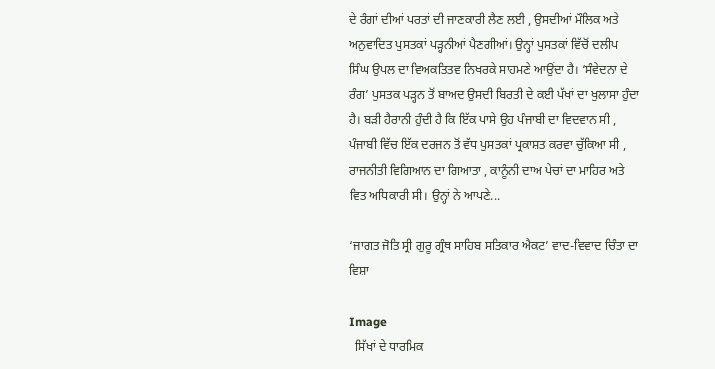ਦੇ ਰੰਗਾਂ ਦੀਆਂ ਪਰਤਾਂ ਦੀ ਜਾਣਕਾਰੀ ਲੈਣ ਲਈ , ਉਸਦੀਆਂ ਮੌਲਿਕ ਅਤੇ ਅਨੁਵਾਦਿਤ ਪੁਸਤਕਾਂ ਪੜ੍ਹਨੀਆਂ ਪੈਣਗੀਆਂ। ਉਨ੍ਹਾਂ ਪੁਸਤਕਾਂ ਵਿੱਚੋਂ ਦਲੀਪ ਸਿੰਘ ਉਪਲ ਦਾ ਵਿਅਕਤਿਤਵ ਨਿਖਰਕੇ ਸਾਹਮਣੇ ਆਉਂਦਾ ਹੈ। ‘ਸੰਵੇਦਨਾ ਦੇ ਰੰਗ’ ਪੁਸਤਕ ਪੜ੍ਹਨ ਤੋਂ ਬਾਅਦ ਉਸਦੀ ਬਿਰਤੀ ਦੇ ਕਈ ਪੱਖਾਂ ਦਾ ਖੁਲਾਸਾ ਹੁੰਦਾ ਹੈ। ਬੜੀ ਹੈਰਾਨੀ ਹੁੰਦੀ ਹੈ ਕਿ ਇੱਕ ਪਾਸੇ ਉਹ ਪੰਜਾਬੀ ਦਾ ਵਿਦਵਾਨ ਸੀ , ਪੰਜਾਬੀ ਵਿੱਚ ਇੱਕ ਦਰਜਨ ਤੋਂ ਵੱਧ ਪੁਸਤਕਾਂ ਪ੍ਰਕਾਸ਼ਤ ਕਰਵਾ ਚੁੱਕਿਆ ਸੀ , ਰਾਜਨੀਤੀ ਵਿਗਿਆਨ ਦਾ ਗਿਆਤਾ , ਕਾਨੂੰਨੀ ਦਾਅ ਪੇਚਾਂ ਦਾ ਮਾਹਿਰ ਅਤੇ ਵਿਤ ਅਧਿਕਾਰੀ ਸੀ। ਉਨ੍ਹਾਂ ਨੇ ਆਪਣੇ...

‘ਜਾਗਤ ਜੋਤਿ ਸ੍ਰੀ ਗੁਰੂ ਗ੍ਰੰਥ ਸਾਹਿਬ ਸਤਿਕਾਰ ਐਕਟ’ ਵਾਦ-ਵਿਵਾਦ ਚਿੰਤਾ ਦਾ ਵਿਸ਼ਾ

Image
  ਸਿੱਖਾਂ ਦੇ ਧਾਰਮਿਕ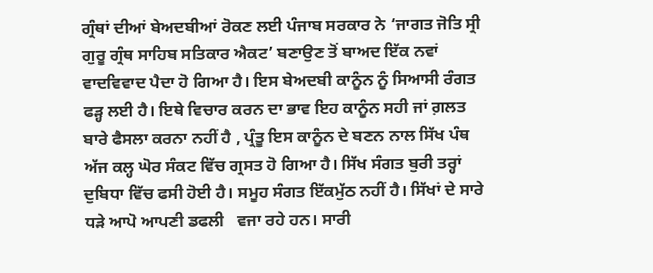ਗ੍ਰੰਥਾਂ ਦੀਆਂ ਬੇਅਦਬੀਆਂ ਰੋਕਣ ਲਈ ਪੰਜਾਬ ਸਰਕਾਰ ਨੇ ‘ਜਾਗਤ ਜੋਤਿ ਸ੍ਰੀ ਗੁਰੂ ਗ੍ਰੰਥ ਸਾਹਿਬ ਸਤਿਕਾਰ ਐਕਟ’ ਬਣਾਉਣ ਤੋਂ ਬਾਅਦ ਇੱਕ ਨਵਾਂ ਵਾਦਵਿਵਾਦ ਪੈਦਾ ਹੋ ਗਿਆ ਹੈ। ਇਸ ਬੇਅਦਬੀ ਕਾਨੂੰਨ ਨੂੰ ਸਿਆਸੀ ਰੰਗਤ ਫੜ੍ਹ ਲਈ ਹੈ। ਇਥੇ ਵਿਚਾਰ ਕਰਨ ਦਾ ਭਾਵ ਇਹ ਕਾਨੂੰਨ ਸਹੀ ਜਾਂ ਗ਼ਲਤ ਬਾਰੇ ਫੈਸਲਾ ਕਰਨਾ ਨਹੀਂ ਹੈ , ਪ੍ਰੰਤੂ ਇਸ ਕਾਨੂੰਨ ਦੇ ਬਣਨ ਨਾਲ ਸਿੱਖ ਪੰਥ ਅੱਜ ਕਲ੍ਹ ਘੋਰ ਸੰਕਟ ਵਿੱਚ ਗ੍ਰਸਤ ਹੋ ਗਿਆ ਹੈ। ਸਿੱਖ ਸੰਗਤ ਬੁਰੀ ਤਰ੍ਹਾਂ ਦੁਬਿਧਾ ਵਿੱਚ ਫਸੀ ਹੋਈ ਹੈ। ਸਮੂਹ ਸੰਗਤ ਇੱਕਮੁੱਠ ਨਹੀਂ ਹੈ। ਸਿੱਖਾਂ ਦੇ ਸਾਰੇ ਧੜੇ ਆਪੋ ਆਪਣੀ ਡਫਲੀ   ਵਜਾ ਰਹੇ ਹਨ। ਸਾਰੀ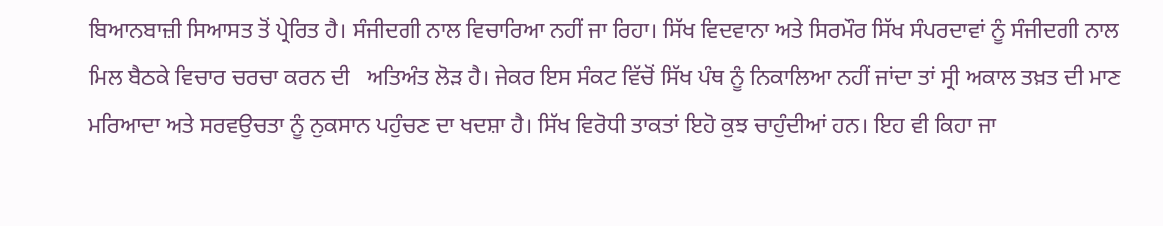ਬਿਆਨਬਾਜ਼ੀ ਸਿਆਸਤ ਤੋਂ ਪ੍ਰੇਰਿਤ ਹੈ। ਸੰਜੀਦਗੀ ਨਾਲ ਵਿਚਾਰਿਆ ਨਹੀਂ ਜਾ ਰਿਹਾ। ਸਿੱਖ ਵਿਦਵਾਨਾ ਅਤੇ ਸਿਰਮੌਰ ਸਿੱਖ ਸੰਪਰਦਾਵਾਂ ਨੂੰ ਸੰਜੀਦਗੀ ਨਾਲ ਮਿਲ ਬੈਠਕੇ ਵਿਚਾਰ ਚਰਚਾ ਕਰਨ ਦੀ   ਅਤਿਅੰਤ ਲੋੜ ਹੈ। ਜੇਕਰ ਇਸ ਸੰਕਟ ਵਿੱਚੋਂ ਸਿੱਖ ਪੰਥ ਨੂੰ ਨਿਕਾਲਿਆ ਨਹੀਂ ਜਾਂਦਾ ਤਾਂ ਸ੍ਰੀ ਅਕਾਲ ਤਖ਼ਤ ਦੀ ਮਾਣ ਮਰਿਆਦਾ ਅਤੇ ਸਰਵਉਚਤਾ ਨੂੰ ਨੁਕਸਾਨ ਪਹੁੰਚਣ ਦਾ ਖਦਸ਼ਾ ਹੈ। ਸਿੱਖ ਵਿਰੋਧੀ ਤਾਕਤਾਂ ਇਹੋ ਕੁਝ ਚਾਹੁੰਦੀਆਂ ਹਨ। ਇਹ ਵੀ ਕਿਹਾ ਜਾ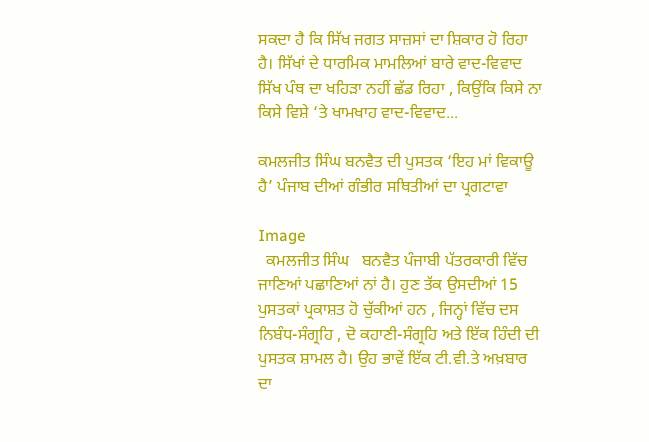ਸਕਦਾ ਹੈ ਕਿ ਸਿੱਖ ਜਗਤ ਸਾਜ਼ਸਾਂ ਦਾ ਸ਼ਿਕਾਰ ਹੋ ਰਿਹਾ ਹੈ। ਸਿੱਖਾਂ ਦੇ ਧਾਰਮਿਕ ਮਾਮਲਿਆਂ ਬਾਰੇ ਵਾਦ-ਵਿਵਾਦ ਸਿੱਖ ਪੰਥ ਦਾ ਖਹਿੜਾ ਨਹੀਂ ਛੱਡ ਰਿਹਾ , ਕਿਉਂਕਿ ਕਿਸੇ ਨਾ ਕਿਸੇ ਵਿਸ਼ੇ ‘ਤੇ ਖਾਮਖਾਹ ਵਾਦ-ਵਿਵਾਦ...

ਕਮਲਜੀਤ ਸਿੰਘ ਬਨਵੈਤ ਦੀ ਪੁਸਤਕ ‘ਇਹ ਮਾਂ ਵਿਕਾਊ ਹੈ’ ਪੰਜਾਬ ਦੀਆਂ ਗੰਭੀਰ ਸਥਿਤੀਆਂ ਦਾ ਪ੍ਰਗਟਾਵਾ

Image
  ਕਮਲਜੀਤ ਸਿੰਘ   ਬਨਵੈਤ ਪੰਜਾਬੀ ਪੱਤਰਕਾਰੀ ਵਿੱਚ ਜਾਣਿਆਂ ਪਛਾਣਿਆਂ ਨਾਂ ਹੈ। ਹੁਣ ਤੱਕ ਉਸਦੀਆਂ 15 ਪੁਸਤਕਾਂ ਪ੍ਰਕਾਸ਼ਤ ਹੋ ਚੁੱਕੀਆਂ ਹਨ , ਜਿਨ੍ਹਾਂ ਵਿੱਚ ਦਸ ਨਿਬੰਧ-ਸੰਗ੍ਰਹਿ , ਦੋ ਕਹਾਣੀ-ਸੰਗ੍ਰਹਿ ਅਤੇ ਇੱਕ ਹਿੰਦੀ ਦੀ ਪੁਸਤਕ ਸ਼ਾਮਲ ਹੈ। ਉਹ ਭਾਵੇਂ ਇੱਕ ਟੀ.ਵੀ.ਤੇ ਅਖ਼ਬਾਰ ਦਾ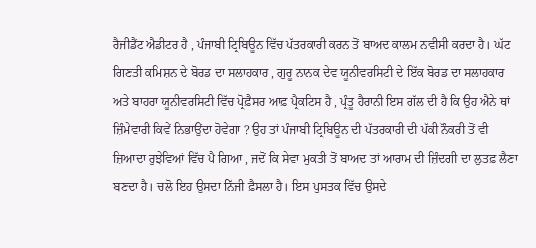ਰੈਜੀਡੈਂਟ ਐਡੀਟਰ ਹੈ , ਪੰਜਾਬੀ ਟ੍ਰਿਬਿਊਨ ਵਿੱਚ ਪੱਤਰਕਾਰੀ ਕਰਨ ਤੋਂ ਬਾਅਦ ਕਾਲਮ ਨਵੀਸੀ ਕਰਦਾ ਹੈ। ਘੱਟ ਗਿਣਤੀ ਕਮਿਸ਼ਨ ਦੇ ਬੋਰਡ ਦਾ ਸਲਾਹਕਾਰ , ਗੁਰੂ ਨਾਨਕ ਦੇਵ ਯੂਨੀਵਰਸਿਟੀ ਦੇ ਇੱਕ ਬੋਰਡ ਦਾ ਸਲਾਹਕਾਰ ਅਤੇ ਬਾਹਰਾ ਯੂਨੀਵਰਸਿਟੀ ਵਿੱਚ ਪ੍ਰੋਫ਼ੈਸਰ ਆਫ਼ ਪ੍ਰੈਕਟਿਸ ਹੈ , ਪ੍ਰੰਤੂ ਹੈਰਾਨੀ ਇਸ ਗੱਲ ਦੀ ਹੈ ਕਿ ਉਹ ਐਨੇ ਥਾਂ ਜ਼ਿੰਮੇਵਾਰੀ ਕਿਵੇਂ ਨਿਭਾਉਂਦਾ ਹੋਵੇਗਾ ? ਉਹ ਤਾਂ ਪੰਜਾਬੀ ਟ੍ਰਿਬਿਊਨ ਦੀ ਪੱਤਰਕਾਰੀ ਦੀ ਪੱਕੀ ਨੌਕਰੀ ਤੋਂ ਵੀ ਜ਼ਿਆਦਾ ਰੁਝੇਵਿਆਂ ਵਿੱਚ ਪੈ ਗਿਆ , ਜਦੋਂ ਕਿ ਸੇਵਾ ਮੁਕਤੀ ਤੋਂ ਬਾਅਦ ਤਾਂ ਆਰਾਮ ਦੀ ਜ਼ਿੰਦਗੀ ਦਾ ਲੁਤਫ਼ ਲੈਣਾ ਬਣਦਾ ਹੈ। ਚਲੋ ਇਹ ਉਸਦਾ ਨਿੱਜੀ ਫ਼ੈਸਲਾ ਹੈ। ਇਸ ਪੁਸਤਕ ਵਿੱਚ ਉਸਦੇ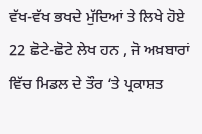ਵੱਖ-ਵੱਖ ਭਖਦੇ ਮੁੱਦਿਆਂ ਤੇ ਲਿਖੇ ਹੋਏ 22 ਛੋਟੇ-ਛੋਟੇ ਲੇਖ ਹਨ , ਜੋ ਅਖ਼ਬਾਰਾਂ ਵਿੱਚ ਮਿਡਲ ਦੇ ਤੌਰ ‘ਤੇ ਪ੍ਰਕਾਸ਼ਤ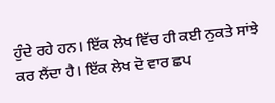ਹੁੰਦੇ ਰਹੇ ਹਨ। ਇੱਕ ਲੇਖ ਵਿੱਚ ਹੀ ਕਈ ਨੁਕਤੇ ਸਾਂਝੇ ਕਰ ਲੈਂਦਾ ਹੈ। ਇੱਕ ਲੇਖ ਦੋ ਵਾਰ ਛਪ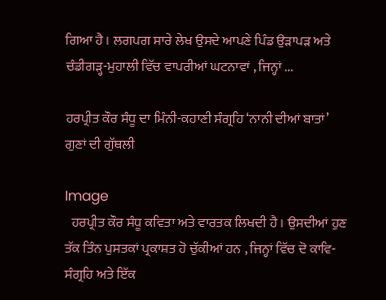ਗਿਆ ਹੈ। ਲਗਪਗ ਸਾਰੇ ਲੇਖ ਉਸਦੇ ਆਪਣੇ ਪਿੰਡ ਉੜਾਪੜ ਅਤੇ ਚੰਡੀਗੜ੍ਹ-ਮੁਹਾਲੀ ਵਿੱਚ ਵਾਪਰੀਆਂ ਘਟਨਾਵਾਂ , ਜਿਨ੍ਹਾਂ ...

ਹਰਪ੍ਰੀਤ ਕੌਰ ਸੰਧੂ ਦਾ ਮਿੰਨੀ-ਕਹਾਣੀ ਸੰਗ੍ਰਹਿ ‘ਨਾਨੀ ਦੀਆਂ ਬਾਤਾਂ’ ਗੁਣਾਂ ਦੀ ਗੁੱਥਲੀ

Image
  ਹਰਪ੍ਰੀਤ ਕੌਰ ਸੰਧੂ ਕਵਿਤਾ ਅਤੇ ਵਾਰਤਕ ਲਿਖਦੀ ਹੈ। ਉਸਦੀਆਂ ਹੁਣ ਤੱਕ ਤਿੰਨ ਪੁਸਤਕਾਂ ਪ੍ਰਕਾਸ਼ਤ ਹੋ ਚੁੱਕੀਆਂ ਹਨ , ਜਿਨ੍ਹਾਂ ਵਿੱਚ ਦੋ ਕਾਵਿ-ਸੰਗ੍ਰਹਿ ਅਤੇ ਇੱਕ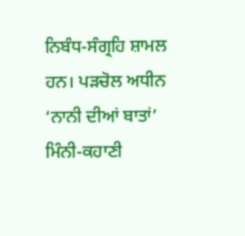ਨਿਬੰਧ-ਸੰਗ੍ਰਹਿ ਸ਼ਾਮਲ ਹਨ। ਪੜਚੋਲ ਅਧੀਨ ‘ਨਾਨੀ ਦੀਆਂ ਬਾਤਾਂ’ ਮਿੰਨੀ-ਕਹਾਣੀ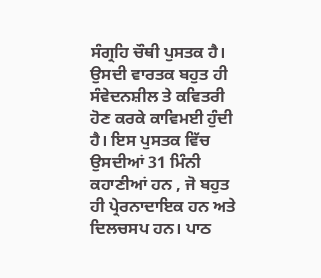ਸੰਗ੍ਰਹਿ ਚੌਥੀ ਪੁਸਤਕ ਹੈ। ਉਸਦੀ ਵਾਰਤਕ ਬਹੁਤ ਹੀ ਸੰਵੇਦਨਸ਼ੀਲ ਤੇ ਕਵਿਤਰੀ ਹੋਣ ਕਰਕੇ ਕਾਵਿਮਈ ਹੁੰਦੀ ਹੈ। ਇਸ ਪੁਸਤਕ ਵਿੱਚ ਉਸਦੀਆਂ 31 ਮਿੰਨੀ ਕਹਾਣੀਆਂ ਹਨ , ਜੋ ਬਹੁਤ ਹੀ ਪ੍ਰੇਰਨਾਦਾਇਕ ਹਨ ਅਤੇ ਦਿਲਚਸਪ ਹਨ। ਪਾਠ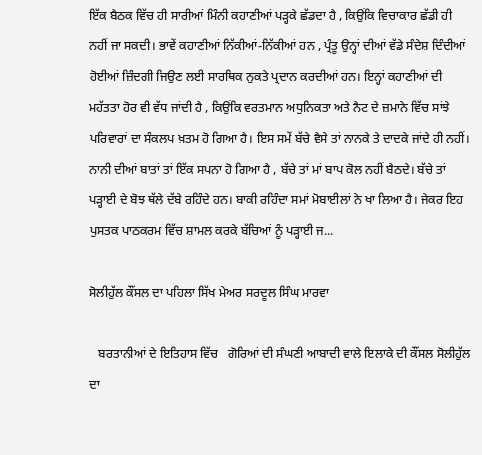ਇੱਕ ਬੈਠਕ ਵਿੱਚ ਹੀ ਸਾਰੀਆਂ ਮਿੰਨੀ ਕਹਾਣੀਆਂ ਪੜ੍ਹਕੇ ਛੱਡਦਾ ਹੈ , ਕਿਉਂਕਿ ਵਿਚਾਕਾਰ ਛੱਡੀ ਹੀ ਨਹੀਂ ਜਾ ਸਕਦੀ। ਭਾਵੇਂ ਕਹਾਣੀਆਂ ਨਿੱਕੀਆਂ-ਨਿੱਕੀਆਂ ਹਨ , ਪ੍ਰੰਤੂ ਉਨ੍ਹਾਂ ਦੀਆਂ ਵੱਡੇ ਸੰਦੇਸ਼ ਦਿੰਦੀਆਂ ਹੋਈਆਂ ਜ਼ਿੰਦਗੀ ਜਿਉਣ ਲਈ ਸਾਰਥਿਕ ਨੁਕਤੇ ਪ੍ਰਦਾਨ ਕਰਦੀਆਂ ਹਨ। ਇਨ੍ਹਾਂ ਕਹਾਣੀਆਂ ਦੀ ਮਹੱਤਤਾ ਹੋਰ ਵੀ ਵੱਧ ਜਾਂਦੀ ਹੈ , ਕਿਉਂਕਿ ਵਰਤਮਾਨ ਅਧੁਨਿਕਤਾ ਅਤੇ ਨੈਟ ਦੇ ਜ਼ਮਾਨੇ ਵਿੱਚ ਸਾਂਝੇ ਪਰਿਵਾਰਾਂ ਦਾ ਸੰਕਲਪ ਖ਼ਤਮ ਹੋ ਗਿਆ ਹੈ। ਇਸ ਸਮੇਂ ਬੱਚੇ ਵੈਸੇ ਤਾਂ ਨਾਨਕੇ ਤੇ ਦਾਦਕੇ ਜਾਂਦੇ ਹੀ ਨਹੀਂ। ਨਾਨੀ ਦੀਆਂ ਬਾਤਾਂ ਤਾਂ ਇੱਕ ਸਪਨਾ ਹੋ ਗਿਆ ਹੈ , ਬੱਚੇ ਤਾਂ ਮਾਂ ਬਾਪ ਕੋਲ ਨਹੀਂ ਬੈਠਦੇ। ਬੱਚੇ ਤਾਂ ਪੜ੍ਹਾਈ ਦੇ ਬੋਝ ਥੱਲੇ ਦੱਬੇ ਰਹਿੰਦੇ ਹਨ। ਬਾਕੀ ਰਹਿੰਦਾ ਸਮਾਂ ਮੋਬਾਈਲਾਂ ਨੇ ਖਾ ਲਿਆ ਹੈ। ਜੇਕਰ ਇਹ ਪੁਸਤਕ ਪਾਠਕਰਮ ਵਿੱਚ ਸ਼ਾਮਲ ਕਰਕੇ ਬੱਚਿਆਂ ਨੂੰ ਪੜ੍ਹਾਈ ਜ...

ਸੋਲੀਹੁੱਲ ਕੌਂਸਲ ਦਾ ਪਹਿਲਾ ਸਿੱਖ ਮੇਅਰ ਸਰਦੂਲ ਸਿੰਘ ਮਾਰਵਾ

   ਬਰਤਾਨੀਆਂ ਦੇ ਇਤਿਹਾਸ ਵਿੱਚ   ਗੋਰਿਆਂ ਦੀ ਸੰਘਣੀ ਆਬਾਦੀ ਵਾਲੇ ਇਲਾਕੇ ਦੀ ਕੌਂਸਲ ਸੋਲੀਹੁੱਲ ਦਾ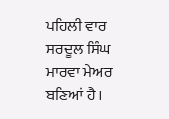ਪਹਿਲੀ ਵਾਰ ਸਰਦੂਲ ਸਿੰਘ ਮਾਰਵਾ ਮੇਅਰ ਬਣਿਆਂ ਹੈ।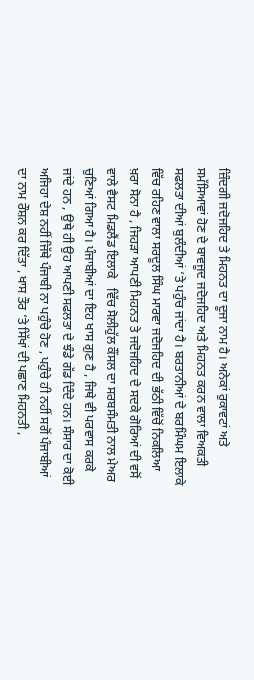ਜ਼ਿੰਦਗੀ ਜਦੋਜਹਿਦ ਤੇ ਮਿਹਨਤ ਦਾ ਦੂਜਾ ਨਾਮ ਹੈ। ਅਨੇਕਾਂ ਰੁਕਾਵਟਾਂ ਅਤੇ ਸਮੱਸਿਆਵਾਂ ਹੋਣ ਦੇ ਬਾਵਜੂਦ ਜਦੋਜਹਿਦ ਅਤੇ ਮਿਹਨਤ ਕਰਨ ਵਾਲਾ ਵਿਅਕਤੀ ਸਫਲਤਾ ਦੀਆਂ ਬੁਲੰਦੀਆਂ ‘ਤੇ ਪਹੁੰਚ ਜਾਂਦਾ ਹੈ। ਬਰਤਾਨੀਆਂ ਦੇ ਬਰਮਿੰਘਮ ਇਲਾਕੇ ਵਿੱਚ ਰਹਿਣ ਵਾਲਾ ਸਰਦੂਲ ਸਿੰਘ ਮਾਰਵਾ ਜਦੋਜਹਿਦ ਦੀ ਭੱਠੀ ਵਿੱਚੋਂ ਨਿਕਲਿਆ ਖ਼ਰਾ ਸੋਨਾ ਹੈ , ਜਿਹੜਾ ਆਪਣੀ ਮਿਹਨਤ ਤੇ ਜਦੋਜਹਿਦ ਦੇ ਸਦਕੇ ਗੋਰਿਆਂ ਦੀ ਵਸੋਂ ਵਾਲੇ ਵੈਸਟ ਮਿਡਲੈਂਡ ਇਲਾਕੇ   ਵਿੱਚ ਸੋਲੀਹੁੱਲ ਕੌਂਸਲ ਦਾ ਸਰਬਸੰਮਤੀ ਨਾਲ ਮੇਅਰ ਚੁਣਿਆਂ ਗਿਆ ਹੈ। ਪੰਜਾਬੀਆਂ ਦਾ ਇਹ ਖਾਸ ਗੁਣ ਹੈ , ਜਿਥੇ ਵੀ ਪਰਵਾਸ ਕਰਕੇ ਜਾਂਦੇ ਹਨ , ਉਥੇ ਹੀ ਉਹ ਆਪਣੀ ਸਫਲਤਾ ਦੇ ਝੰਡੇ ਗੱਡ ਦਿੰਦੇ ਹਨ। ਸੰਸਾਰ ਦਾ ਕੋਈ ਅਜਿਹਾ ਦੇਸ਼ ਨਹੀਂ ਜਿੱਥੇ ਪੰਜਾਬੀ ਨਾ ਪਹੁੰਚੇ ਹੋਣ , ਪਹੁੰਚੇ ਹੀ ਨਹੀਂ ਸਗੋਂ ਪੰਜਾਬੀਆਂ ਦਾ ਨਾਮ ਰੌਸ਼ਨ ਕਰ ਦਿੱਤਾ , ਖਾਸ ਤੌਰ ‘ਤੇ ਸਿੱਖਾਂ ਦੀ ਪਛਾਣ ਮਿਹਨਤੀ ,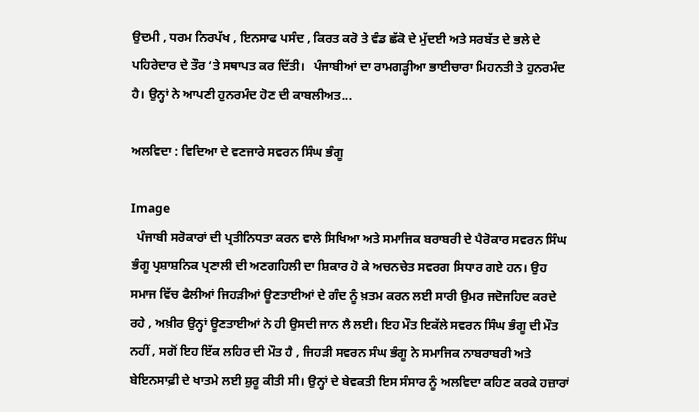ਉਦਮੀ , ਧਰਮ ਨਿਰਪੱਖ , ਇਨਸਾਫ ਪਸੰਦ , ਕਿਰਤ ਕਰੋ ਤੇ ਵੰਡ ਛੱਕੋ ਦੇ ਮੁੱਦਈ ਅਤੇ ਸਰਬੱਤ ਦੇ ਭਲੇ ਦੇ ਪਹਿਰੇਦਾਰ ਦੇ ਤੌਰ ‘ਤੇ ਸਥਾਪਤ ਕਰ ਦਿੱਤੀ।   ਪੰਜਾਬੀਆਂ ਦਾ ਰਾਮਗੜ੍ਹੀਆ ਭਾਈਚਾਰਾ ਮਿਹਨਤੀ ਤੇ ਹੁਨਰਮੰਦ ਹੈ। ਉਨ੍ਹਾਂ ਨੇ ਆਪਣੀ ਹੁਨਰਮੰਦ ਹੋਣ ਦੀ ਕਾਬਲੀਅਤ...

ਅਲਵਿਦਾ : ਵਿਦਿਆ ਦੇ ਵਣਜਾਰੇ ਸਵਰਨ ਸਿੰਘ ਭੰਗੂ

Image
  ਪੰਜਾਬੀ ਸਰੋਕਾਰਾਂ ਦੀ ਪ੍ਰਤੀਨਿਧਤਾ ਕਰਨ ਵਾਲੇ ਸਿਖਿਆ ਅਤੇ ਸਮਾਜਿਕ ਬਰਾਬਰੀ ਦੇ ਪੈਰੋਕਾਰ ਸਵਰਨ ਸਿੰਘ ਭੰਗੂ ਪ੍ਰਸ਼ਾਸ਼ਨਿਕ ਪ੍ਰਣਾਲੀ ਦੀ ਅਣਗਹਿਲੀ ਦਾ ਸ਼ਿਕਾਰ ਹੋ ਕੇ ਅਚਨਚੇਤ ਸਵਰਗ ਸਿਧਾਰ ਗਏ ਹਨ। ਉਹ ਸਮਾਜ ਵਿੱਚ ਫੈਲੀਆਂ ਜਿਹੜੀਆਂ ਊਣਤਾਈਆਂ ਦੇ ਗੰਦ ਨੂੰ ਖ਼ਤਮ ਕਰਨ ਲਈ ਸਾਰੀ ਉਮਰ ਜਦੋਜਹਿਦ ਕਰਦੇ ਰਹੇ , ਅਖ਼ੀਰ ਉਨ੍ਹਾਂ ਊਣਤਾਈਆਂ ਨੇ ਹੀ ਉਸਦੀ ਜਾਨ ਲੈ ਲਈ। ਇਹ ਮੌਤ ਇਕੱਲੇ ਸਵਰਨ ਸਿੰਘ ਭੰਗੂ ਦੀ ਮੌਤ ਨਹੀਂ , ਸਗੋਂ ਇਹ ਇੱਕ ਲਹਿਰ ਦੀ ਮੌਤ ਹੈ , ਜਿਹੜੀ ਸਵਰਨ ਸੰਘ ਭੰਗੂ ਨੇ ਸਮਾਜਿਕ ਨਾਬਰਾਬਰੀ ਅਤੇ ਬੇਇਨਸਾਫ਼ੀ ਦੇ ਖਾਤਮੇ ਲਈ ਸ਼ੁਰੂ ਕੀਤੀ ਸੀ। ਉਨ੍ਹਾਂ ਦੇ ਬੇਵਕਤੀ ਇਸ ਸੰਸਾਰ ਨੂੰ ਅਲਵਿਦਾ ਕਹਿਣ ਕਰਕੇ ਹਜ਼ਾਰਾਂ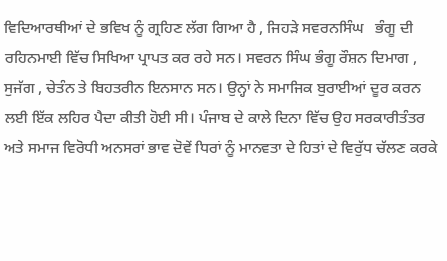ਵਿਦਿਆਰਥੀਆਂ ਦੇ ਭਵਿਖ ਨੂੰ ਗ੍ਰਹਿਣ ਲੱਗ ਗਿਆ ਹੈ , ਜਿਹੜੇ ਸਵਰਨਸਿੰਘ   ਭੰਗੂ ਦੀ ਰਹਿਨਮਾਈ ਵਿੱਚ ਸਿਖਿਆ ਪ੍ਰਾਪਤ ਕਰ ਰਹੇ ਸਨ। ਸਵਰਨ ਸਿੰਘ ਭੰਗੂ ਰੌਸ਼ਨ ਦਿਮਾਗ , ਸੁਜੱਗ , ਚੇਤੰਨ ਤੇ ਬਿਹਤਰੀਨ ਇਨਸਾਨ ਸਨ। ਉਨ੍ਹਾਂ ਨੇ ਸਮਾਜਿਕ ਬੁਰਾਈਆਂ ਦੂਰ ਕਰਨ ਲਈ ਇੱਕ ਲਹਿਰ ਪੈਦਾ ਕੀਤੀ ਹੋਈ ਸੀ। ਪੰਜਾਬ ਦੇ ਕਾਲੇ ਦਿਨਾ ਵਿੱਚ ਉਹ ਸਰਕਾਰੀਤੰਤਰ ਅਤੇ ਸਮਾਜ ਵਿਰੋਧੀ ਅਨਸਰਾਂ ਭਾਵ ਦੋਵੇਂ ਧਿਰਾਂ ਨੂੰ ਮਾਨਵਤਾ ਦੇ ਹਿਤਾਂ ਦੇ ਵਿਰੁੱਧ ਚੱਲਣ ਕਰਕੇ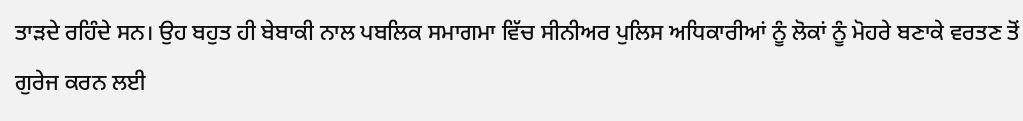ਤਾੜਦੇ ਰਹਿੰਦੇ ਸਨ। ਉਹ ਬਹੁਤ ਹੀ ਬੇਬਾਕੀ ਨਾਲ ਪਬਲਿਕ ਸਮਾਗਮਾ ਵਿੱਚ ਸੀਨੀਅਰ ਪੁਲਿਸ ਅਧਿਕਾਰੀਆਂ ਨੂੰ ਲੋਕਾਂ ਨੂੰ ਮੋਹਰੇ ਬਣਾਕੇ ਵਰਤਣ ਤੋਂ ਗੁਰੇਜ ਕਰਨ ਲਈ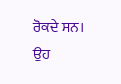ਰੋਕਦੇ ਸਨ। ਉਹ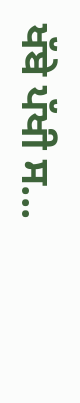ਖੱਬੇ ਪੱਖੀ ਸ...